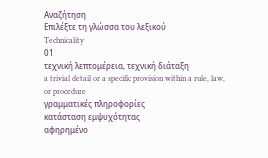Αναζήτηση
Επιλέξτε τη γλώσσα του λεξικού
Technicality
01
τεχνική λεπτομέρεια, τεχνική διάταξη
a trivial detail or a specific provision within a rule, law, or procedure
γραμματικές πληροφορίες
κατάσταση εμψυχότητας
αφηρημένο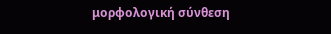μορφολογική σύνθεση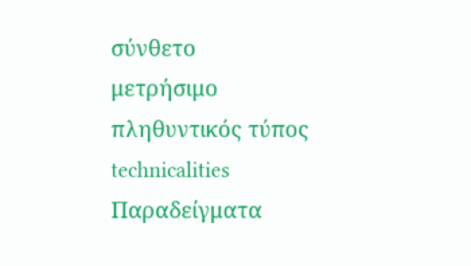σύνθετο
μετρήσιμο
πληθυντικός τύπος
technicalities
Παραδείγματα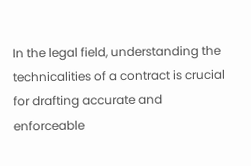In the legal field, understanding the technicalities of a contract is crucial for drafting accurate and enforceable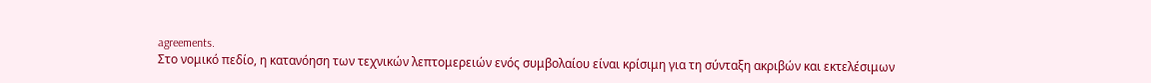agreements.
Στο νομικό πεδίο, η κατανόηση των τεχνικών λεπτομερειών ενός συμβολαίου είναι κρίσιμη για τη σύνταξη ακριβών και εκτελέσιμων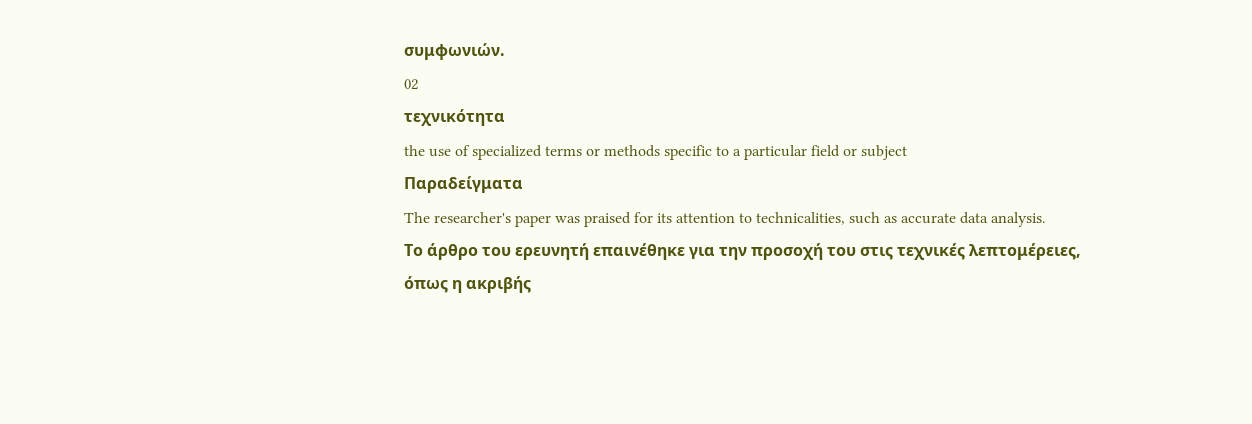συμφωνιών.
02
τεχνικότητα
the use of specialized terms or methods specific to a particular field or subject
Παραδείγματα
The researcher's paper was praised for its attention to technicalities, such as accurate data analysis.
Το άρθρο του ερευνητή επαινέθηκε για την προσοχή του στις τεχνικές λεπτομέρειες, όπως η ακριβής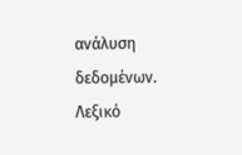ανάλυση δεδομένων.
Λεξικό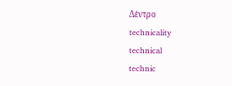Δέντρο
technicality
technical
technic